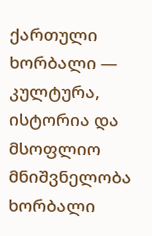ქართული ხორბალი — კულტურა, ისტორია და მსოფლიო მნიშვნელობა
ხორბალი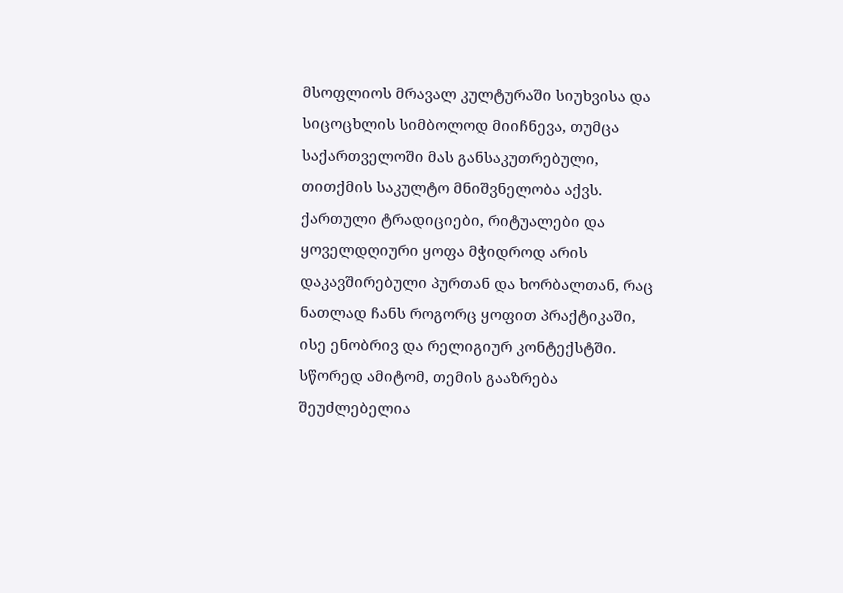მსოფლიოს მრავალ კულტურაში სიუხვისა და სიცოცხლის სიმბოლოდ მიიჩნევა, თუმცა საქართველოში მას განსაკუთრებული, თითქმის საკულტო მნიშვნელობა აქვს. ქართული ტრადიციები, რიტუალები და ყოველდღიური ყოფა მჭიდროდ არის დაკავშირებული პურთან და ხორბალთან, რაც ნათლად ჩანს როგორც ყოფით პრაქტიკაში, ისე ენობრივ და რელიგიურ კონტექსტში. სწორედ ამიტომ, თემის გააზრება შეუძლებელია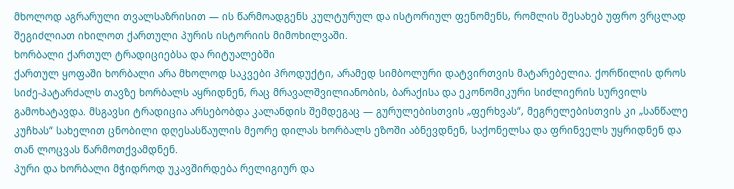მხოლოდ აგრარული თვალსაზრისით — ის წარმოადგენს კულტურულ და ისტორიულ ფენომენს, რომლის შესახებ უფრო ვრცლად შეგიძლიათ იხილოთ ქართული პურის ისტორიის მიმოხილვაში.
ხორბალი ქართულ ტრადიციებსა და რიტუალებში
ქართულ ყოფაში ხორბალი არა მხოლოდ საკვები პროდუქტი, არამედ სიმბოლური დატვირთვის მატარებელია. ქორწილის დროს სიძე-პატარძალს თავზე ხორბალს აყრიდნენ, რაც მრავალშვილიანობის, ბარაქისა და ეკონომიკური სიძლიერის სურვილს გამოხატავდა. მსგავსი ტრადიცია არსებობდა კალანდის შემდეგაც — გურულებისთვის „ფერხვას“, მეგრელებისთვის კი „სანწალე კუჩხას“ სახელით ცნობილი დღესასწაულის მეორე დილას ხორბალს ეზოში აბნევდნენ, საქონელსა და ფრინველს უყრიდნენ და თან ლოცვას წარმოთქვამდნენ.
პური და ხორბალი მჭიდროდ უკავშირდება რელიგიურ და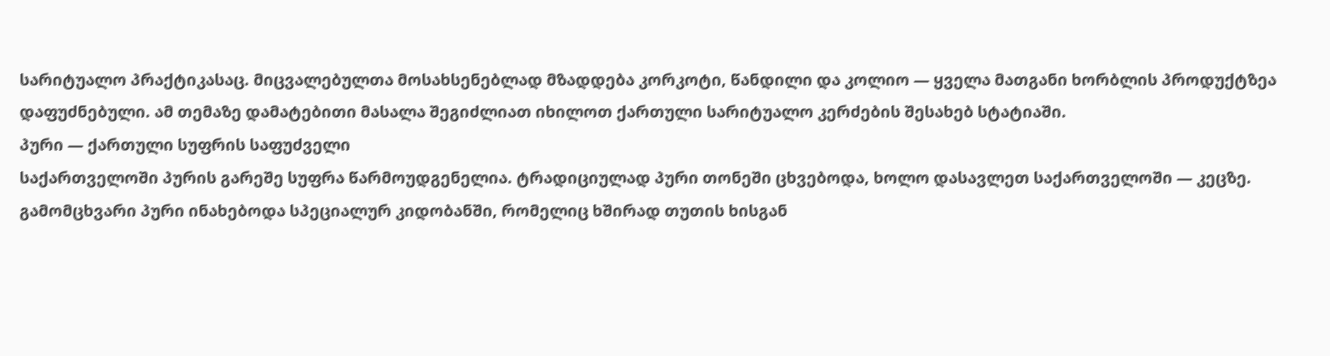სარიტუალო პრაქტიკასაც. მიცვალებულთა მოსახსენებლად მზადდება კორკოტი, წანდილი და კოლიო — ყველა მათგანი ხორბლის პროდუქტზეა დაფუძნებული. ამ თემაზე დამატებითი მასალა შეგიძლიათ იხილოთ ქართული სარიტუალო კერძების შესახებ სტატიაში.
პური — ქართული სუფრის საფუძველი
საქართველოში პურის გარეშე სუფრა წარმოუდგენელია. ტრადიციულად პური თონეში ცხვებოდა, ხოლო დასავლეთ საქართველოში — კეცზე. გამომცხვარი პური ინახებოდა სპეციალურ კიდობანში, რომელიც ხშირად თუთის ხისგან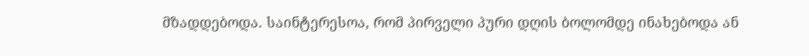მზადდებოდა. საინტერესოა, რომ პირველი პური დღის ბოლომდე ინახებოდა ან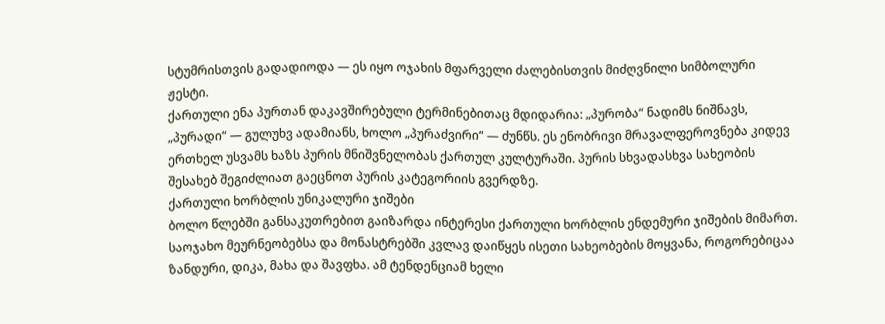სტუმრისთვის გადადიოდა — ეს იყო ოჯახის მფარველი ძალებისთვის მიძღვნილი სიმბოლური ჟესტი.
ქართული ენა პურთან დაკავშირებული ტერმინებითაც მდიდარია: „პურობა“ ნადიმს ნიშნავს, „პურადი“ — გულუხვ ადამიანს, ხოლო „პურაძვირი“ — ძუნწს. ეს ენობრივი მრავალფეროვნება კიდევ ერთხელ უსვამს ხაზს პურის მნიშვნელობას ქართულ კულტურაში. პურის სხვადასხვა სახეობის შესახებ შეგიძლიათ გაეცნოთ პურის კატეგორიის გვერდზე.
ქართული ხორბლის უნიკალური ჯიშები
ბოლო წლებში განსაკუთრებით გაიზარდა ინტერესი ქართული ხორბლის ენდემური ჯიშების მიმართ. საოჯახო მეურნეობებსა და მონასტრებში კვლავ დაიწყეს ისეთი სახეობების მოყვანა, როგორებიცაა ზანდური, დიკა, მახა და შავფხა. ამ ტენდენციამ ხელი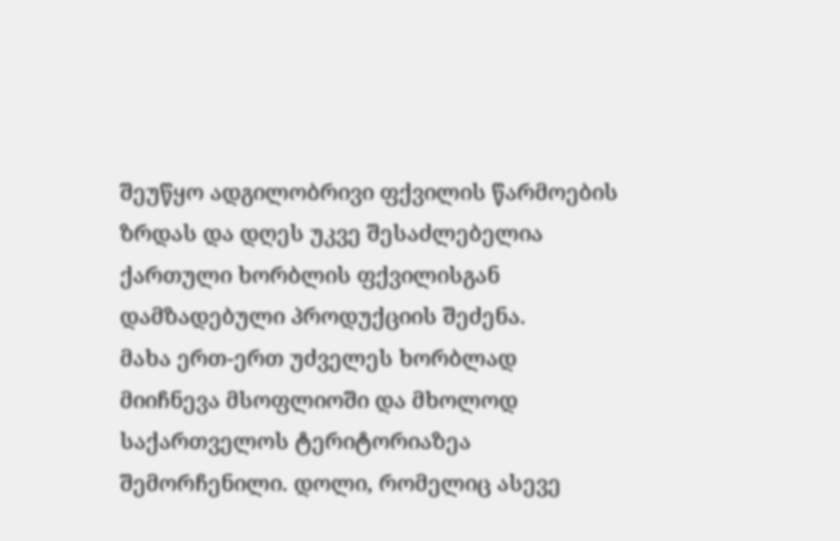შეუწყო ადგილობრივი ფქვილის წარმოების ზრდას და დღეს უკვე შესაძლებელია ქართული ხორბლის ფქვილისგან დამზადებული პროდუქციის შეძენა.
მახა ერთ-ერთ უძველეს ხორბლად მიიჩნევა მსოფლიოში და მხოლოდ საქართველოს ტერიტორიაზეა შემორჩენილი. დოლი, რომელიც ასევე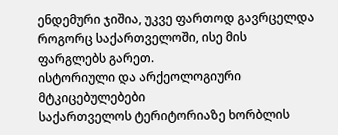ენდემური ჯიშია, უკვე ფართოდ გავრცელდა როგორც საქართველოში, ისე მის ფარგლებს გარეთ.
ისტორიული და არქეოლოგიური მტკიცებულებები
საქართველოს ტერიტორიაზე ხორბლის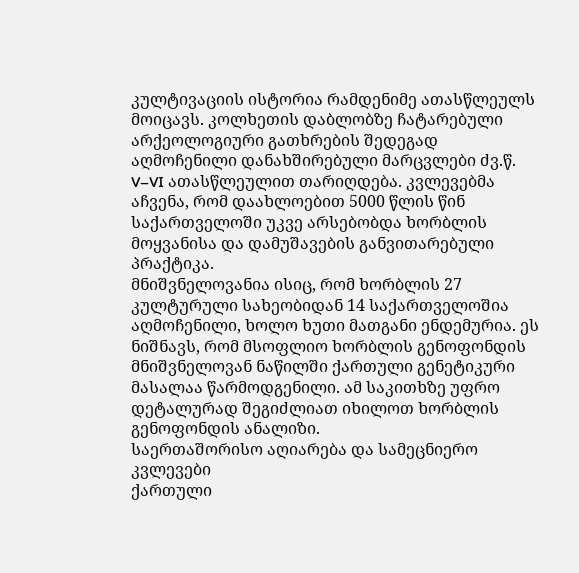კულტივაციის ისტორია რამდენიმე ათასწლეულს მოიცავს. კოლხეთის დაბლობზე ჩატარებული არქეოლოგიური გათხრების შედეგად აღმოჩენილი დანახშირებული მარცვლები ძვ.წ. V–VI ათასწლეულით თარიღდება. კვლევებმა აჩვენა, რომ დაახლოებით 5000 წლის წინ საქართველოში უკვე არსებობდა ხორბლის მოყვანისა და დამუშავების განვითარებული პრაქტიკა.
მნიშვნელოვანია ისიც, რომ ხორბლის 27 კულტურული სახეობიდან 14 საქართველოშია აღმოჩენილი, ხოლო ხუთი მათგანი ენდემურია. ეს ნიშნავს, რომ მსოფლიო ხორბლის გენოფონდის მნიშვნელოვან ნაწილში ქართული გენეტიკური მასალაა წარმოდგენილი. ამ საკითხზე უფრო დეტალურად შეგიძლიათ იხილოთ ხორბლის გენოფონდის ანალიზი.
საერთაშორისო აღიარება და სამეცნიერო კვლევები
ქართული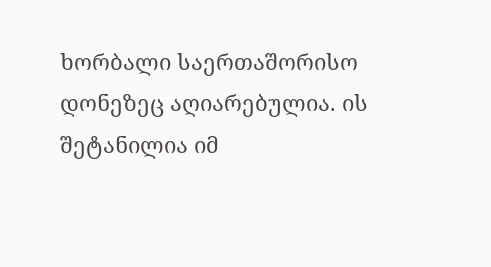ხორბალი საერთაშორისო დონეზეც აღიარებულია. ის შეტანილია იმ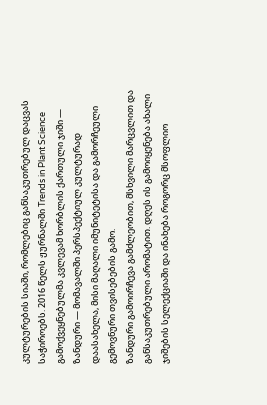კულტურების სიაში, რომლებიც განსაკუთრებულ დაცვას საჭიროებს. 2016 წელს ჟურნალში Trends in Plant Science გამოქვეყნებულმა კვლევამ ხორბლის ქართული ჯიში — ზანდური — მომავალში პერსპექტიულ კულტურად დაასახელა, მისი მაღალი იმუნიტეტისა და გამორჩეული გემოვნური თვისებების გამო.
ზანდური გამოირჩევა გამძლეობით, მსხვილი მარცვლით და განსაკუთრებული არომატით. დღეს ის გამოიყენება ახალი ჯიშების სელექციაში და ინახება როგორც მსოფლიო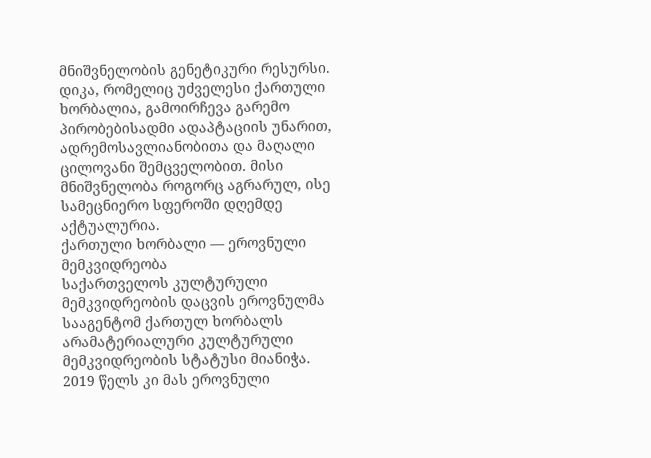მნიშვნელობის გენეტიკური რესურსი.
დიკა, რომელიც უძველესი ქართული ხორბალია, გამოირჩევა გარემო პირობებისადმი ადაპტაციის უნარით, ადრემოსავლიანობითა და მაღალი ცილოვანი შემცველობით. მისი მნიშვნელობა როგორც აგრარულ, ისე სამეცნიერო სფეროში დღემდე აქტუალურია.
ქართული ხორბალი — ეროვნული მემკვიდრეობა
საქართველოს კულტურული მემკვიდრეობის დაცვის ეროვნულმა სააგენტომ ქართულ ხორბალს არამატერიალური კულტურული მემკვიდრეობის სტატუსი მიანიჭა. 2019 წელს კი მას ეროვნული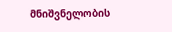მნიშვნელობის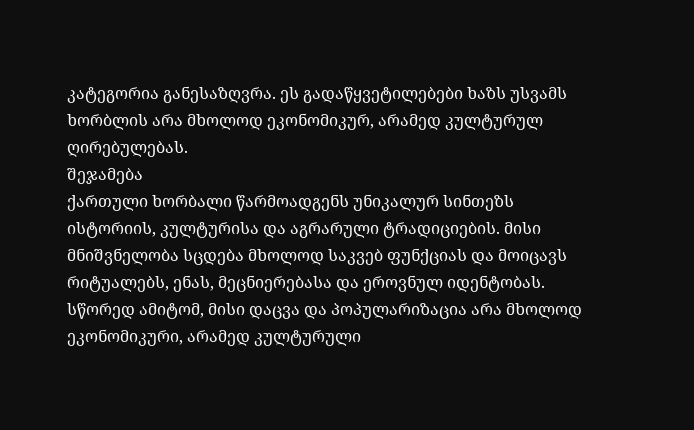კატეგორია განესაზღვრა. ეს გადაწყვეტილებები ხაზს უსვამს ხორბლის არა მხოლოდ ეკონომიკურ, არამედ კულტურულ ღირებულებას.
შეჯამება
ქართული ხორბალი წარმოადგენს უნიკალურ სინთეზს ისტორიის, კულტურისა და აგრარული ტრადიციების. მისი მნიშვნელობა სცდება მხოლოდ საკვებ ფუნქციას და მოიცავს რიტუალებს, ენას, მეცნიერებასა და ეროვნულ იდენტობას. სწორედ ამიტომ, მისი დაცვა და პოპულარიზაცია არა მხოლოდ ეკონომიკური, არამედ კულტურული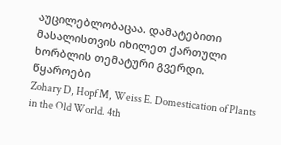აუცილებლობაცაა. დამატებითი მასალისთვის იხილეთ ქართული ხორბლის თემატური გვერდი.
წყაროები
Zohary D, Hopf M, Weiss E. Domestication of Plants in the Old World. 4th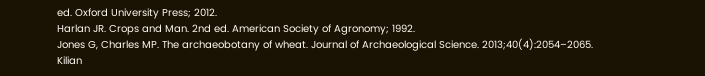ed. Oxford University Press; 2012.
Harlan JR. Crops and Man. 2nd ed. American Society of Agronomy; 1992.
Jones G, Charles MP. The archaeobotany of wheat. Journal of Archaeological Science. 2013;40(4):2054–2065.
Kilian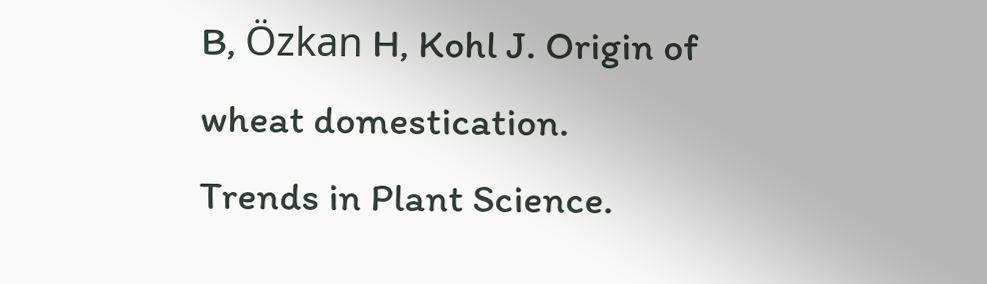B, Özkan H, Kohl J. Origin of wheat domestication. Trends in Plant Science.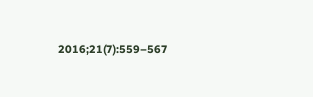2016;21(7):559–567